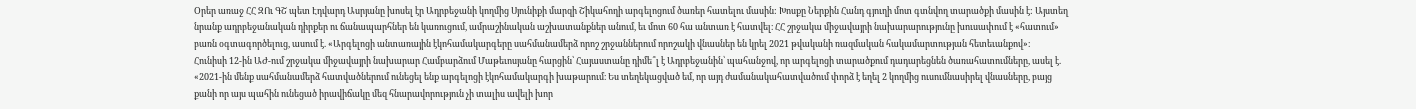Օրեր առաջ ՀՀ ԶՈւ ԳՇ պետ Էդվարդ Ասրյանը խոսել էր Ադրբեջանի կողմից Սյունիքի մարզի Շիկահողի արգելոցում ծառեր հատելու մասին: Խոսքը Ներքին Հանդ գյուղի մոտ գտնվող տարածքի մասին է: Այստեղ նրանք ադրբեջանական դիրքեր ու ճանապարհներ են կառուցում, ամրաշինական աշխատանքներ անում, եւ մոտ 60 հա անտառ է հատվել։ ՀՀ շրջակա միջավայրի նախարարությունը խուսափում է «հատում» բառն օգտագործելուց, ասում է. «Արգելոցի անտառային էկոհամակարգերը սահմանամերձ որոշ շրջաններում որոշակի վնասներ են կրել 2021 թվականի ռազմական հակամարտության հետեւանքով»։
Հունիսի 12-ին ԱԺ-ում շրջակա միջավայրի նախարար Համբարձում Մաթեւոսյանը հարցին՝ Հայաստանը դիմե՞լ է Ադրբեջանին՝ պահանջով, որ արգելոցի տարածքում դադարեցնեն ծառահատումները, ասել է. «2021-ին մենք սահմանամերձ հատվածներում ունեցել ենք արգելոցի էկոհամակարգի խաթարում։ Ես տեղեկացված եմ, որ այդ ժամանակահատվածում փորձ է եղել 2 կողմից ուսումնասիրել վնասները, բայց քանի որ այս պահին ունեցած իրավիճակը մեզ հնարավորություն չի տալիս ավելի խոր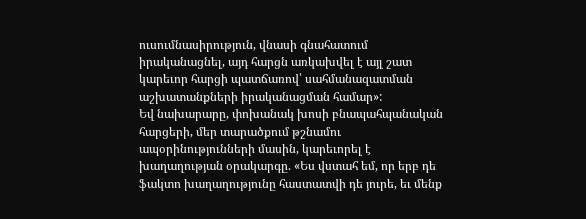ուսումնասիրություն, վնասի գնահատում իրականացնել, այդ հարցն առկախվել է այլ շատ կարեւոր հարցի պատճառով՝ սահմանազատման աշխատանքների իրականացման համար»:
Եվ նախարարը, փոխանակ խոսի բնապահպանական հարցերի, մեր տարածքում թշնամու ապօրինությունների մասին, կարեւորել է խաղաղության օրակարգը. «Ես վստահ եմ, որ երբ դե ֆակտո խաղաղությունը հաստատվի դե յուրե, եւ մենք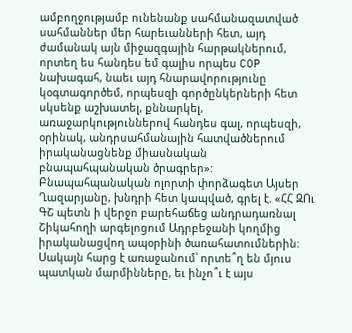ամբողջությամբ ունենանք սահմանազատված սահմաններ մեր հարեւանների հետ, այդ ժամանակ այն միջազգային հարթակներում, որտեղ ես հանդես եմ գալիս որպես COP նախագահ, նաեւ այդ հնարավորությունը կօգտագործեմ, որպեսզի գործընկերների հետ սկսենք աշխատել, քննարկել, առաջարկություններով հանդես գալ, որպեսզի, օրինակ, անդրսահմանային հատվածներում իրականացնենք միասնական բնապահպանական ծրագրեր»:
Բնապահպանական ոլորտի փորձագետ Այսեր Ղազարյանը, խնդրի հետ կապված, գրել է. «ՀՀ ԶՈւ ԳՇ պետն ի վերջո բարեհաճեց անդրադառնալ Շիկահողի արգելոցում Ադրբեջանի կողմից իրականացվող ապօրինի ծառահատումներին։ Սակայն հարց է առաջանում՝ որտե՞ղ են մյուս պատկան մարմինները, եւ ինչո՞ւ է այս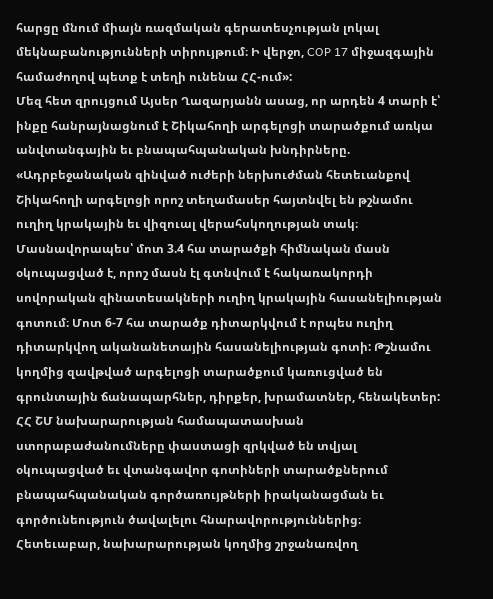հարցը մնում միայն ռազմական գերատեսչության լոկալ մեկնաբանությունների տիրույթում։ Ի վերջո, COP 17 միջազգային համաժողով պետք է տեղի ունենա ՀՀ-ում»:
Մեզ հետ զրույցում Այսեր Ղազարյանն ասաց, որ արդեն 4 տարի է՝ ինքը հանրայնացնում է Շիկահողի արգելոցի տարածքում առկա անվտանգային եւ բնապահպանական խնդիրները. «Ադրբեջանական զինված ուժերի ներխուժման հետեւանքով Շիկահողի արգելոցի որոշ տեղամասեր հայտնվել են թշնամու ուղիղ կրակային եւ վիզուալ վերահսկողության տակ։ Մասնավորապես՝ մոտ 3.4 հա տարածքի հիմնական մասն օկուպացված է, որոշ մասն էլ գտնվում է հակառակորդի սովորական զինատեսակների ուղիղ կրակային հասանելիության գոտում։ Մոտ 6-7 հա տարածք դիտարկվում է որպես ուղիղ դիտարկվող ականանետային հասանելիության գոտի: Թշնամու կողմից զավթված արգելոցի տարածքում կառուցված են գրունտային ճանապարհներ, դիրքեր, խրամատներ, հենակետեր: ՀՀ ՇՄ նախարարության համապատասխան ստորաբաժանումները փաստացի զրկված են տվյալ օկուպացված եւ վտանգավոր գոտիների տարածքներում բնապահպանական գործառույթների իրականացման եւ գործունեություն ծավալելու հնարավորություններից։ Հետեւաբար, նախարարության կողմից շրջանառվող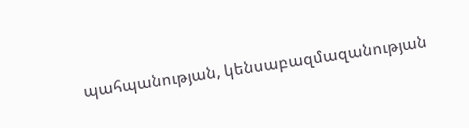պահպանության, կենսաբազմազանության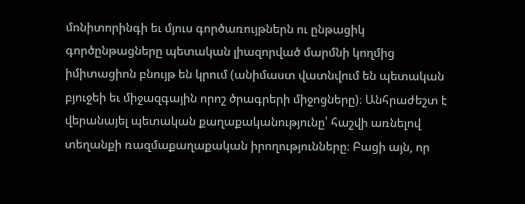մոնիտորինգի եւ մյուս գործառույթներն ու ընթացիկ գործընթացները պետական լիազորված մարմնի կողմից իմիտացիոն բնույթ են կրում (անիմաստ վատնվում են պետական բյուջեի եւ միջազգային որոշ ծրագրերի միջոցները)։ Անհրաժեշտ է վերանայել պետական քաղաքականությունը՝ հաշվի առնելով տեղանքի ռազմաքաղաքական իրողությունները։ Բացի այն, որ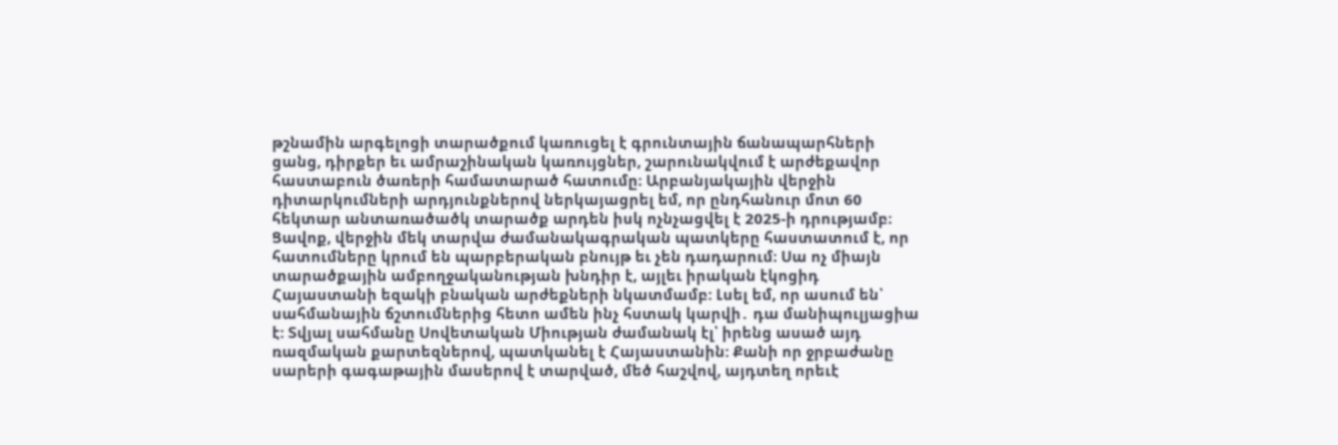թշնամին արգելոցի տարածքում կառուցել է գրունտային ճանապարհների ցանց, դիրքեր եւ ամրաշինական կառույցներ, շարունակվում է արժեքավոր հաստաբուն ծառերի համատարած հատումը։ Արբանյակային վերջին դիտարկումների արդյունքներով ներկայացրել եմ, որ ընդհանուր մոտ 60 հեկտար անտառածածկ տարածք արդեն իսկ ոչնչացվել է 2025-ի դրությամբ։ Ցավոք, վերջին մեկ տարվա ժամանակագրական պատկերը հաստատում է, որ հատումները կրում են պարբերական բնույթ եւ չեն դադարում։ Սա ոչ միայն տարածքային ամբողջականության խնդիր է, այլեւ իրական էկոցիդ Հայաստանի եզակի բնական արժեքների նկատմամբ: Լսել եմ, որ ասում են՝ սահմանային ճշտումներից հետո ամեն ինչ հստակ կարվի․ դա մանիպուլյացիա է: Տվյալ սահմանը Սովետական Միության ժամանակ էլ՝ իրենց ասած այդ ռազմական քարտեզներով, պատկանել է Հայաստանին: Քանի որ ջրբաժանը սարերի գագաթային մասերով է տարված, մեծ հաշվով, այդտեղ որեւէ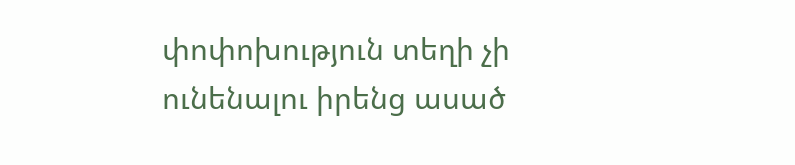փոփոխություն տեղի չի ունենալու իրենց ասած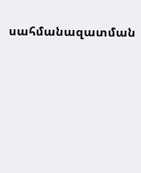սահմանազատման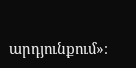արդյունքում»։